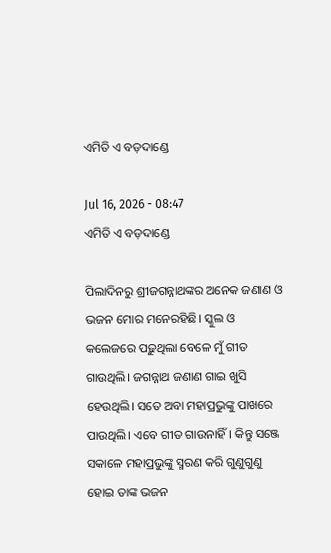ଏମିତି ଏ ବଡ଼ଦାଣ୍ଡେ

Jul 16, 2026 - 08:47
ଏମିତି ଏ ବଡ଼ଦାଣ୍ଡେ

ପିଲାଦିନରୁ ଶ୍ରୀଜଗନ୍ନାଥଙ୍କର ଅନେକ ଜଣାଣ ଓ ଭଜନ ମୋର ମନେରହିଛି। ସ୍କୁଲ ଓ କଲେଜରେ ପଢ଼ୁଥିଲା ବେଳେ ମୁଁ ଗୀତ ଗାଉଥିଲି। ଜଗନ୍ନାଥ ଜଣାଣ ଗାଇ ଖୁସି ହେଉଥିଲି। ସତେ ଅବା ମହାପ୍ରଭୁଙ୍କୁ ପାଖରେ ପାଉଥିଲି। ଏବେ ଗୀତ ଗାଉନାହିଁ। କିନ୍ତୁ ସଞ୍ଜେ ସକାଳେ ମହାପ୍ରଭୁଙ୍କୁ ସ୍ମରଣ କରି ଗୁଣୁଗୁଣୁ ହୋଇ ତାଙ୍କ ଭଜନ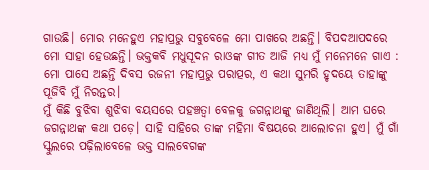ଗାଉଛି। ମୋର ମନେହୁଏ ମହାପ୍ରଭୁ ସବୁବେଳେ ମୋ ପାଖରେ ଅଛନ୍ତି। ବିପଦଆପଦରେ ମୋ ସାହା ହେଉଛନ୍ତି। ଭକ୍ତକବି ମଧୁସୂଦନ ରାଓଙ୍କ ଗୀତ ଆଜି ମଧ୍ୟ ମୁଁ ମନେମନେ ଗାଏ : ମୋ ପାସେ ଅଛନ୍ତି ଦିବସ ରଜନୀ ମହାପ୍ରଭୁ ପରାତ୍ପର, ଏ କଥା ସୁମରି ହୃଦୟେ ତାହାଙ୍କୁ ପୂଜିବି ମୁଁ ନିରନ୍ତର।
ମୁଁ କିଛି ବୁଝିବା ଶୁଝିବା ବୟସରେ ପହଞ୍ଚତ୍ୱା ବେଳକୁ ଜଗନ୍ନାଥଙ୍କୁ ଜାଣିଥିଲି। ଆମ ଘରେ ଜଗନ୍ନାଥଙ୍କ କଥା ପଡ଼େ। ସାହି ସାହିରେ ତାଙ୍କ ମହିମା ବିଷୟରେ ଆଲୋଚନା ହୁଏ। ମୁଁ ଗାଁ ସ୍କୁଲରେ ପଢ଼ିଲାବେଳେ ଭକ୍ତ ସାଲବେଗଙ୍କ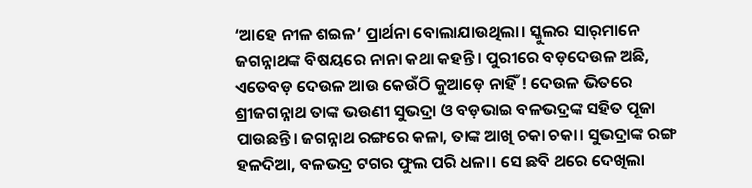‘ଆହେ ନୀଳ ଶଇଳ’ ପ୍ରାର୍ଥନା ବୋଲାଯାଉଥିଲା। ସ୍କୁଲର ସାର୍‌ମାନେ ଜଗନ୍ନାଥଙ୍କ ବିଷୟରେ ନାନା କଥା କହନ୍ତି। ପୁରୀରେ ବଡ଼ଦେଉଳ ଅଛି, ଏତେବଡ଼ ଦେଉଳ ଆଉ କେଉଁଠି କୁଆଡ଼େ ନାହିଁ ! ଦେଉଳ ଭିତରେ ଶ୍ରୀଜଗନ୍ନାଥ ତାଙ୍କ ଭଉଣୀ ସୁଭଦ୍ରା ଓ ବଡ଼ଭାଇ ବଳଭଦ୍ରଙ୍କ ସହିତ ପୂଜା ପାଉଛନ୍ତି। ଜଗନ୍ନାଥ ରଙ୍ଗରେ କଳା, ତାଙ୍କ ଆଖି ଚକା ଚକା। ସୁଭଦ୍ରାଙ୍କ ରଙ୍ଗ ହଳଦିଆ, ବଳଭଦ୍ର ଟଗର ଫୁଲ ପରି ଧଳା। ସେ ଛବି ଥରେ ଦେଖିଲା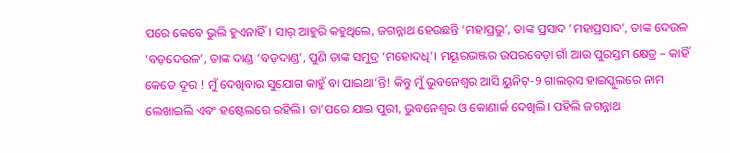ପରେ କେବେ ଭୁଲି ହୁଏନାହିଁ। ସାର୍‌ ଆହୁରି କହୁଥିଲେ, ଜଗନ୍ନାଥ ହେଉଛନ୍ତି ‘ମହାପ୍ରଭୁ’, ତାଙ୍କ ପ୍ରସାଦ ‘ମହାପ୍ରସାଦ’, ତାଙ୍କ ଦେଉଳ ‘ବଡ଼ଦେଉଳ’, ତାଙ୍କ ଦାଣ୍ଡ ‘ବଡ଼ଦାଣ୍ଡ’, ପୁଣି ତାଙ୍କ ସମୁଦ୍ର ‘ମହୋଦଧି’। ମୟୂରଭଞ୍ଜର ଉପରବେଡ଼ା ଗାଁ ଆଉ ପୁରସ୍ତମ କ୍ଷେତ୍ର – କାହିଁ କେତେ ଦୂର ! ମୁଁ ଦେଖିବାର ସୁଯୋଗ କାହୁଁ ବା ପାଇଥା’ନ୍ତି! କିନ୍ତୁ ମୁଁ ଭୁବନେଶ୍ୱର ଆସି ୟୁନିଟ୍‌-୨ ଗାଲର୍‌ସ ହାଇସ୍କୁଲରେ ନାମ ଲେଖାଇଲି ଏବଂ ହଷ୍ଟେଲରେ ରହିଲି। ତା’ପରେ ଯାଇ ପୁରୀ, ଭୁବନେଶ୍ୱର ଓ କୋଣାର୍କ ଦେଖିଲି। ପହିଲି ଜଗନ୍ନାଥ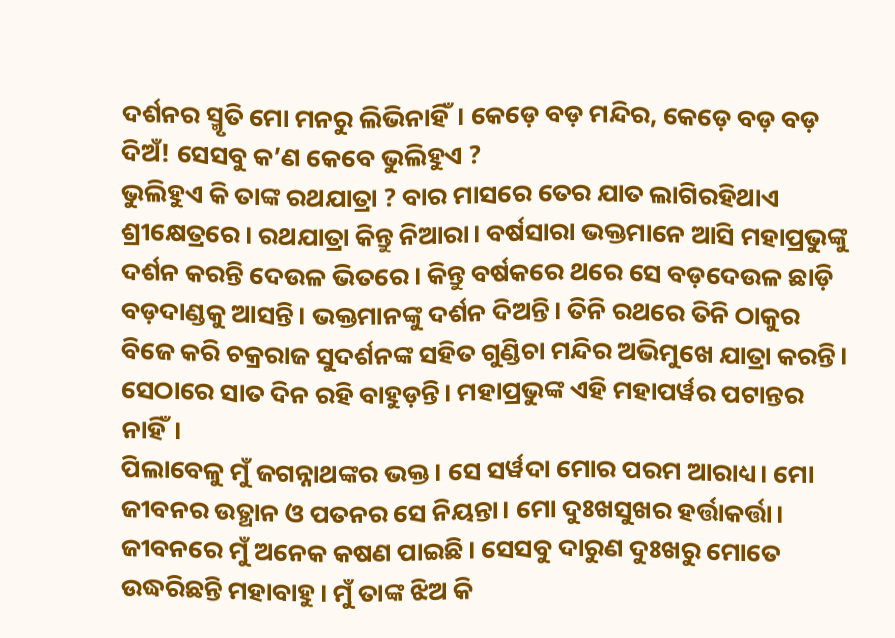ଦର୍ଶନର ସ୍ମୃତି ମୋ ମନରୁ ଲିଭିନାହିଁ। କେଡ଼େ ବଡ଼ ମନ୍ଦିର, କେଡ଼େ ବଡ଼ ବଡ଼ ଦିଅଁ! ସେସବୁ କ’ଣ କେବେ ଭୁଲିହୁଏ ?
ଭୁଲିହୁଏ କି ତାଙ୍କ ରଥଯାତ୍ରା ? ବାର ମାସରେ ତେର ଯାତ ଲାଗିରହିଥାଏ ଶ୍ରୀକ୍ଷେତ୍ରରେ। ରଥଯାତ୍ରା କିନ୍ତୁ ନିଆରା। ବର୍ଷସାରା ଭକ୍ତମାନେ ଆସି ମହାପ୍ରଭୁଙ୍କୁ ଦର୍ଶନ କରନ୍ତି ଦେଉଳ ଭିତରେ। କିନ୍ତୁ ବର୍ଷକରେ ଥରେ ସେ ବଡ଼ଦେଉଳ ଛାଡ଼ି ବଡ଼ଦାଣ୍ଡକୁ ଆସନ୍ତି। ଭକ୍ତମାନଙ୍କୁ ଦର୍ଶନ ଦିଅନ୍ତି। ତିନି ରଥରେ ତିନି ଠାକୁର ବିଜେ କରି ଚକ୍ରରାଜ ସୁଦର୍ଶନଙ୍କ ସହିତ ଗୁଣ୍ଡିଚା ମନ୍ଦିର ଅଭିମୁଖେ ଯାତ୍ରା କରନ୍ତି। ସେଠାରେ ସାତ ଦିନ ରହି ବାହୁଡ଼ନ୍ତି। ମହାପ୍ରଭୁଙ୍କ ଏହି ମହାପର୍ୱର ପଟାନ୍ତର ନାହିଁ।
ପିଲାବେଳୁ ମୁଁ ଜଗନ୍ନାଥଙ୍କର ଭକ୍ତ। ସେ ସର୍ୱଦା ମୋର ପରମ ଆରାଧ୍ୟ। ମୋ ଜୀବନର ଉତ୍ଥାନ ଓ ପତନର ସେ ନିୟନ୍ତା। ମୋ ଦୁଃଖସୁଖର ହର୍ତ୍ତାକର୍ତ୍ତା। ଜୀବନରେ ମୁଁ ଅନେକ କଷଣ ପାଇଛି। ସେସବୁ ଦାରୁଣ ଦୁଃଖରୁ ମୋତେ ଉଦ୍ଧରିଛନ୍ତି ମହାବାହୁ। ମୁଁ ତାଙ୍କ ଝିଅ କି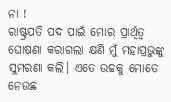ନା !
ରାଷ୍ଟ୍ରପତି ପଦ ପାଇଁ ମୋର ପ୍ରାର୍ଥିତ୍ୱ ଘୋଷଣା କରାଗଲା କ୍ଷଣି ମୁଁ ମହାପ୍ରଭୁଙ୍କୁ ସୁମରଣା କଲି। ଏତେ ଉଚ୍ଚକୁ ମୋତେ ନେଉଛ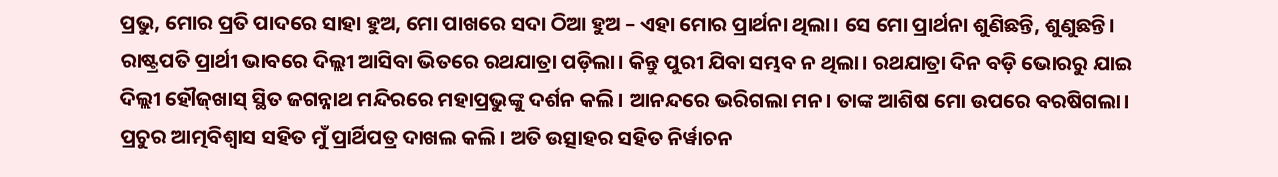ପ୍ରଭୁ, ମୋର ପ୍ରତି ପାଦରେ ସାହା ହୁଅ, ମୋ ପାଖରେ ସଦା ଠିଆ ହୁଅ – ଏହା ମୋର ପ୍ରାର୍ଥନା ଥିଲା। ସେ ମୋ ପ୍ରାର୍ଥନା ଶୁଣିଛନ୍ତି, ଶୁଣୁଛନ୍ତି। ରାଷ୍ଟ୍ରପତି ପ୍ରାର୍ଥୀ ଭାବରେ ଦିଲ୍ଲୀ ଆସିବା ଭିତରେ ରଥଯାତ୍ରା ପଡ଼ିଲା। କିନ୍ତୁ ପୁରୀ ଯିବା ସମ୍ଭବ ନ ଥିଲା। ରଥଯାତ୍ରା ଦିନ ବଡ଼ି ଭୋରରୁ ଯାଇ ଦିଲ୍ଲୀ ହୌଜ୍‌ଖାସ୍‌ ସ୍ଥିତ ଜଗନ୍ନାଥ ମନ୍ଦିରରେ ମହାପ୍ରଭୁଙ୍କୁ ଦର୍ଶନ କଲି। ଆନନ୍ଦରେ ଭରିଗଲା ମନ। ତାଙ୍କ ଆଶିଷ ମୋ ଉପରେ ବରଷିଗଲା। ପ୍ରଚୁର ଆତ୍ମବିଶ୍ୱାସ ସହିତ ମୁଁ ପ୍ରାର୍ଥିପତ୍ର ଦାଖଲ କଲି। ଅତି ଉତ୍ସାହର ସହିତ ନିର୍ୱାଚନ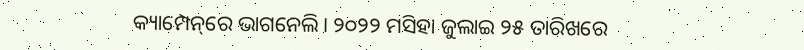କ୍ୟାମ୍ପେନ୍‌ରେ ଭାଗନେଲି। ୨୦୨୨ ମସିହା ଜୁଲାଇ ୨୫ ତାରିଖରେ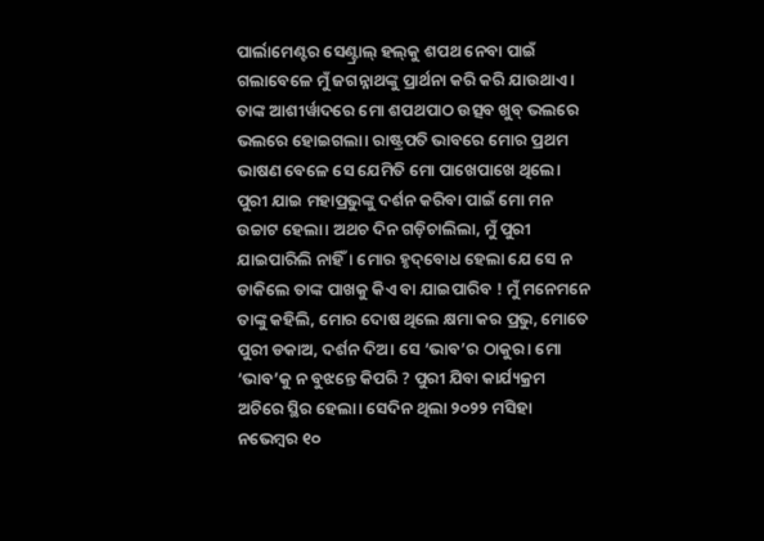ପାର୍ଲାମେଣ୍ଟର ସେଣ୍ଟ୍ରାଲ୍‌ ହଲ୍‌କୁ ଶପଥ ନେବା ପାଇଁ ଗଲାବେଳେ ମୁଁ ଜଗନ୍ନାଥଙ୍କୁ ପ୍ରାର୍ଥନା କରି କରି ଯାଉଥାଏ। ତାଙ୍କ ଆଶୀର୍ୱାଦରେ ମୋ ଶପଥପାଠ ଉତ୍ସବ ଖୁବ୍‌ ଭଲରେ ଭଲରେ ହୋଇଗଲା। ରାଷ୍ଟ୍ରପତି ଭାବରେ ମୋର ପ୍ରଥମ ଭାଷଣ ବେଳେ ସେ ଯେମିତି ମୋ ପାଖେପାଖେ ଥିଲେ।
ପୁରୀ ଯାଇ ମହାପ୍ରଭୁଙ୍କୁ ଦର୍ଶନ କରିବା ପାଇଁ ମୋ ମନ ଉଚ୍ଚାଟ ହେଲା। ଅଥଚ ଦିନ ଗଡ଼ିଚାଲିଲା, ମୁଁ ପୁରୀ ଯାଇପାରିଲି ନାହିଁ। ମୋର ହୃଦ୍‌ବୋଧ ହେଲା ଯେ ସେ ନ ଡାକିଲେ ତାଙ୍କ ପାଖକୁ କିଏ ବା ଯାଇପାରିବ ! ମୁଁ ମନେମନେ ତାଙ୍କୁ କହିଲି, ମୋର ଦୋଷ ଥିଲେ କ୍ଷମା କର ପ୍ରଭୁ, ମୋତେ ପୁରୀ ଡକାଅ, ଦର୍ଶନ ଦିଅ। ସେ ‘ଭାବ’ର ଠାକୁର। ମୋ ‘ଭାବ’କୁ ନ ବୁଝନ୍ତେ କିପରି ? ପୁରୀ ଯିବା କାର୍ଯ୍ୟକ୍ରମ ଅଚିରେ ସ୍ଥିର ହେଲା। ସେଦିନ ଥିଲା ୨୦୨୨ ମସିହା ନଭେମ୍ୱର ୧୦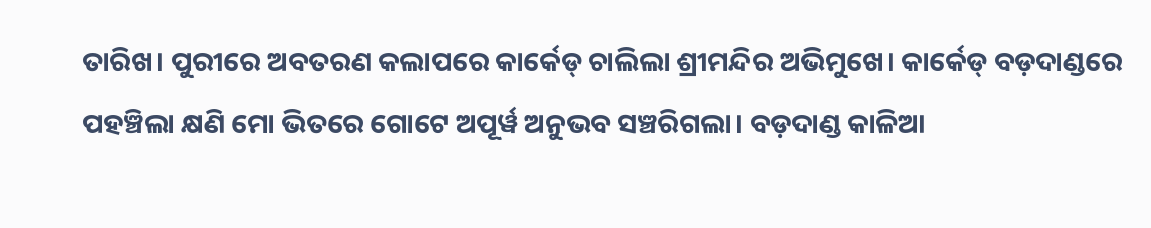ତାରିଖ। ପୁରୀରେ ଅବତରଣ କଲାପରେ କାର୍କେଡ୍‌ ଚାଲିଲା ଶ୍ରୀମନ୍ଦିର ଅଭିମୁଖେ। କାର୍କେଡ୍‌ ବଡ଼ଦାଣ୍ଡରେ ପହଞ୍ଚିଲା କ୍ଷଣି ମୋ ଭିତରେ ଗୋଟେ ଅପୂର୍ୱ ଅନୁଭବ ସଞ୍ଚରିଗଲା। ବଡ଼ଦାଣ୍ଡ କାଳିଆ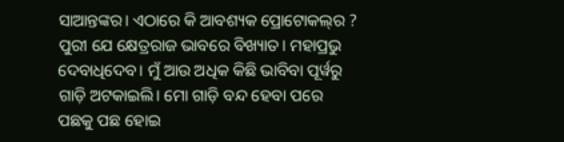ସାଆନ୍ତଙ୍କର। ଏଠାରେ କି ଆବଶ୍ୟକ ପ୍ରୋଟୋକଲ୍‌ର ? ପୁରୀ ଯେ କ୍ଷେତ୍ରରାଜ ଭାବରେ ବିଖ୍ୟାତ। ମହାପ୍ରଭୁ ଦେବାଧିଦେବ। ମୁଁ ଆଉ ଅଧିକ କିଛି ଭାବିବା ପୂର୍ୱରୁ ଗାଡ଼ି ଅଟକାଇଲି। ମୋ ଗାଡ଼ି ବନ୍ଦ ହେବା ପରେ ପଛକୁ ପଛ ହୋଇ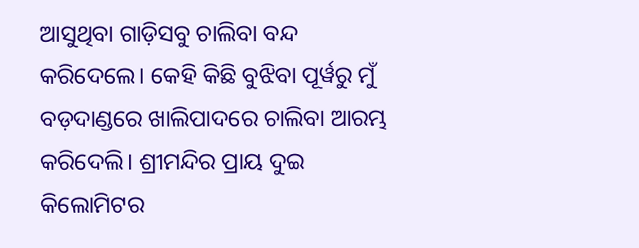ଆସୁଥିବା ଗାଡ଼ିସବୁ ଚାଲିବା ବନ୍ଦ କରିଦେଲେ। କେହି କିଛି ବୁଝିବା ପୂର୍ୱରୁ ମୁଁ ବଡ଼ଦାଣ୍ଡରେ ଖାଲିପାଦରେ ଚାଲିବା ଆରମ୍ଭ କରିଦେଲି। ଶ୍ରୀମନ୍ଦିର ପ୍ରାୟ ଦୁଇ କିଲୋମିଟର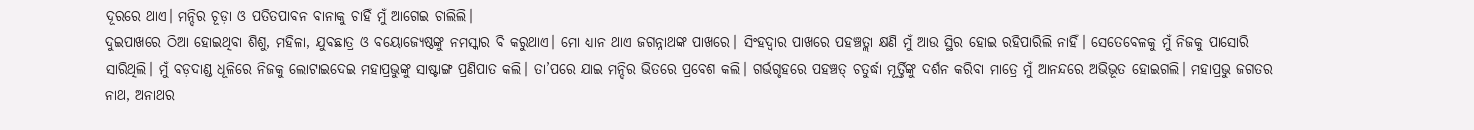ଦୂରରେ ଥାଏ। ମନ୍ଦିର ଚୂଡ଼ା ଓ ପତିତପାବନ ବାନାକୁ ଚାହିଁ ମୁଁ ଆଗେଇ ଚାଲିଲି।
ଦୁଇପାଖରେ ଠିଆ ହୋଇଥିବା ଶିଶୁ, ମହିଳା, ଯୁବଛାତ୍ର ଓ ବୟୋଜ୍ୟେଷ୍ଠଙ୍କୁ ନମସ୍କାର ବି କରୁଥାଏ। ମୋ ଧ୍ୟାନ ଥାଏ ଜଗନ୍ନାଥଙ୍କ ପାଖରେ। ସିଂହଦ୍ୱାର ପାଖରେ ପହଞ୍ଚତ୍ଲା କ୍ଷଣି ମୁଁ ଆଉ ସ୍ଥିର ହୋଇ ରହିପାରିଲି ନାହିଁ। ସେତେବେଳକୁ ମୁଁ ନିଜକୁ ପାସୋରି ସାରିଥିଲି। ମୁଁ ବଡ଼ଦାଣ୍ଡ ଧୂଳିରେ ନିଜକୁ ଲୋଟାଇଦେଇ ମହାପ୍ରଭୁଙ୍କୁ ସାଷ୍ଟାଙ୍ଗ ପ୍ରଣିପାତ କଲି। ତା’ପରେ ଯାଇ ମନ୍ଦିର ଭିତରେ ପ୍ରବେଶ କଲି। ଗର୍ଭଗୃହରେ ପହଞ୍ଚତ୍ ଚତୁର୍ଦ୍ଧା ମୂର୍ତ୍ତିଙ୍କୁ ଦର୍ଶନ କରିବା ମାତ୍ରେ ମୁଁ ଆନନ୍ଦରେ ଅଭିଭୂତ ହୋଇଗଲି। ମହାପ୍ରଭୁ ଜଗତର ନାଥ, ଅନାଥର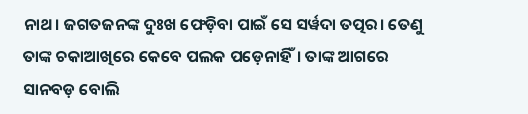ନାଥ। ଜଗତଜନଙ୍କ ଦୁଃଖ ଫେଡ଼ିବା ପାଇଁ ସେ ସର୍ୱଦା ତତ୍ପର। ତେଣୁ ତାଙ୍କ ଚକାଆଖିରେ କେବେ ପଲକ ପଡ଼େନାହିଁ। ତାଙ୍କ ଆଗରେ ସାନବଡ଼ ବୋଲି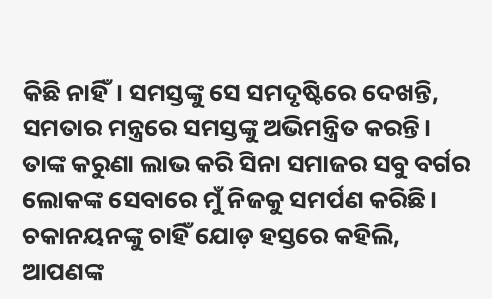କିଛି ନାହିଁ। ସମସ୍ତଙ୍କୁ ସେ ସମଦୃଷ୍ଟିରେ ଦେଖନ୍ତି, ସମତାର ମନ୍ତ୍ରରେ ସମସ୍ତଙ୍କୁ ଅଭିମନ୍ତ୍ରିତ କରନ୍ତି। ତାଙ୍କ କରୁଣା ଲାଭ କରି ସିନା ସମାଜର ସବୁ ବର୍ଗର ଲୋକଙ୍କ ସେବାରେ ମୁଁ ନିଜକୁ ସମର୍ପଣ କରିଛି। ଚକାନୟନଙ୍କୁ ଚାହିଁ ଯୋଡ଼ ହସ୍ତରେ କହିଲି, ଆପଣଙ୍କ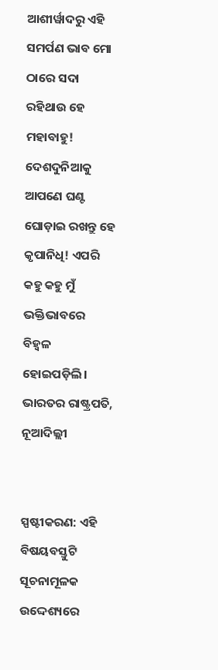ଆଶୀର୍ୱାଦରୁ ଏହି ସମର୍ପଣ ଭାବ ମୋ ଠାରେ ସଦା ରହିଥାଉ ହେ ମହାବାହୁ! ଦେଶଦୁନିଆକୁ ଆପଣେ ଘଣ୍ଟ ଘୋଡ଼ାଇ ରଖନ୍ତୁ ହେ କୃପାନିଧି! ଏପରି କହୁ କହୁ ମୁଁ ଭକ୍ତିଭାବରେ ବିହ୍ୱଳ ହୋଇପଡ଼ିଲି।
ଭାରତର ରାଷ୍ଟ୍ରପତି,
ନୂଆଦିଲ୍ଲୀ


ସ୍ପଷ୍ଟୀକରଣ: ଏହି ବିଷୟବସ୍ତୁଟି ସୂଚନାମୂଳକ ଉଦ୍ଦେଶ୍ୟରେ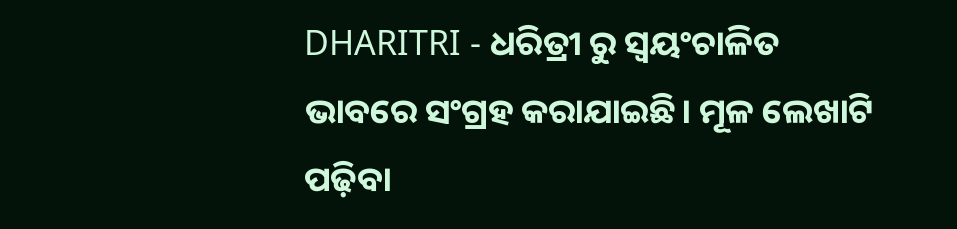DHARITRI - ଧରିତ୍ରୀ ରୁ ସ୍ୱୟଂଚାଳିତ ଭାବରେ ସଂଗ୍ରହ କରାଯାଇଛି। ମୂଳ ଲେଖାଟି ପଢ଼ିବା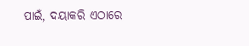ପାଇଁ, ଦୟାକରି ଏଠାରେ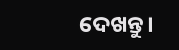ଦେଖନ୍ତୁ।